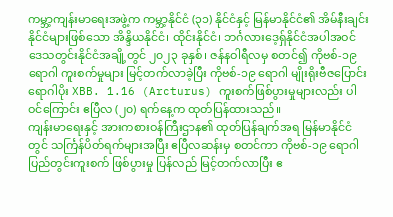ကမ္ဘာ့ကျန်းမာရေးအဖွဲ့က ကမ္ဘာ့နိုင်ငံ (၃၁) နိုင်ငံနှင့် မြန်မာနိုင်ငံ၏ အိမ်နီးချင်းနိုင်ငံများဖြစ်သော အိန္ဒိယနိုင်ငံ၊ ထိုင်းနိုင်ငံ၊ ဘင်္ဂလားဒေ့ရှ်နိုင်ငံအပါအဝင် ဒေသတွင်းနိုင်ငံအချို့တွင် ၂၀၂၃ ခုနှစ်၊ ဇန်နဝါရီလမှ စတင်၍ ကိုဗစ်-၁၉ ရောဂါ ကူးစက်မှုများ မြင့်တက်လာခဲ့ပြီး ကိုဗစ်-၁၉ ရောဂါ မျိုးရိုးဗီဇပြောင်းရောဂါပိုး XBB. 1.16 (Arcturus) ကူးစက်ဖြစ်ပွားမှုများလည်း ပါဝင်ကြောင်း ဧပြီလ (၂၀) ရက်နေ့က ထုတ်ပြန်ထားသည်။
ကျန်းမာရေးနှင့် အားကစားဝန်ကြီးဌာန၏ ထုတ်ပြန်ချက်အရ မြန်မာနိုင်ငံတွင် သင်္ကြန်ပိတ်ရက်များအပြီး ဧပြီလဆန်းမှ စတင်ကာ ကိုဗစ်-၁၉ ရောဂါ ပြည်တွင်းကူးစက် ဖြစ်ပွားမှု ပြန်လည် မြင့်တက်လာပြီး ဧ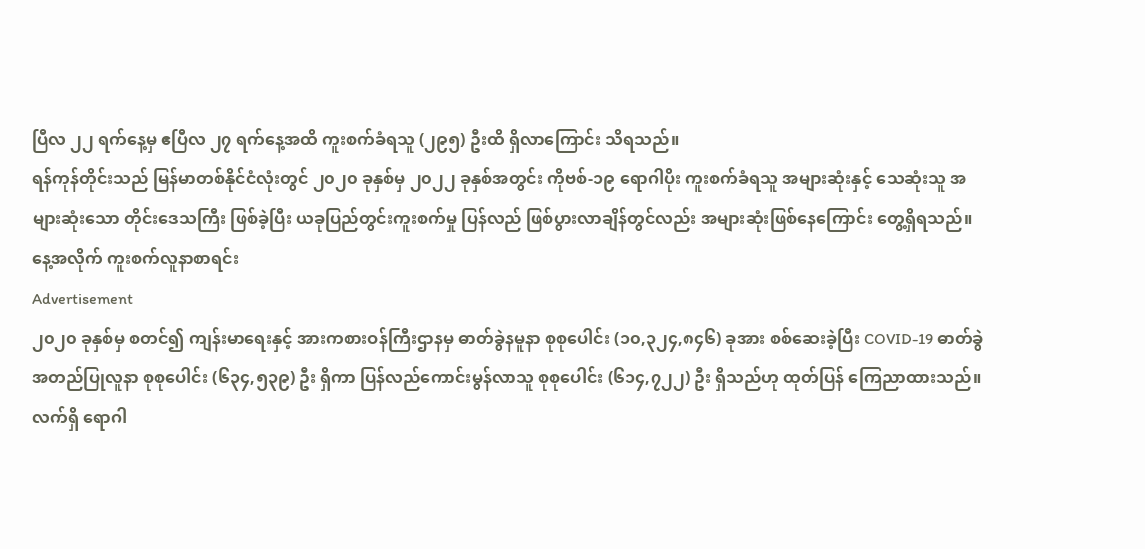ပြီလ ၂၂ ရက်နေ့မှ ဧပြီလ ၂၇ ရက်နေ့အထိ ကူးစက်ခံရသူ (၂၉၅) ဦးထိ ရှိလာကြောင်း သိရသည်။
ရန်ကုန်တိုင်းသည် မြန်မာတစ်နိုင်ငံလုံးတွင် ၂၀၂၀ ခုနှစ်မှ ၂၀၂၂ ခုနှစ်အတွင်း ကိုဗစ်-၁၉ ရောဂါပိုး ကူးစက်ခံရသူ အများဆုံးနှင့် သေဆုံးသူ အများဆုံးသော တိုင်းဒေသကြီး ဖြစ်ခဲ့ပြီး ယခုပြည်တွင်းကူးစက်မှု ပြန်လည် ဖြစ်ပွားလာချိန်တွင်လည်း အများဆုံးဖြစ်နေကြောင်း တွေ့ရှိရသည်။
နေ့အလိုက် ကူးစက်လူနာစာရင်း
Advertisement
၂၀၂၀ ခုနှစ်မှ စတင်၍ ကျန်းမာရေးနှင့် အားကစားဝန်ကြီးဌာနမှ ဓာတ်ခွဲနမူနာ စုစုပေါင်း (၁၀,၃၂၄,၈၄၆) ခုအား စစ်ဆေးခဲ့ပြီး COVID-19 ဓာတ်ခွဲအတည်ပြုလူနာ စုစုပေါင်း (၆၃၄,၅၃၉) ဦး ရှိကာ ပြန်လည်ကောင်းမွန်လာသူ စုစုပေါင်း (၆၁၄,၇၂၂) ဦး ရှိသည်ဟု ထုတ်ပြန် ကြေညာထားသည်။
လက်ရှိ ရောဂါ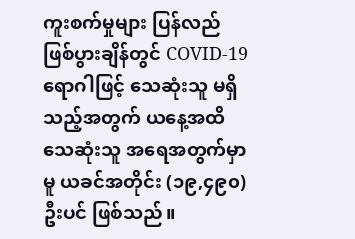ကူးစက်မှုများ ပြန်လည် ဖြစ်ပွားချိန်တွင် COVID-19 ရောဂါဖြင့် သေဆုံးသူ မရှိသည့်အတွက် ယနေ့အထိ သေဆုံးသူ အရေအတွက်မှာမူ ယခင်အတိုင်း (၁၉,၄၉၀) ဦးပင် ဖြစ်သည်။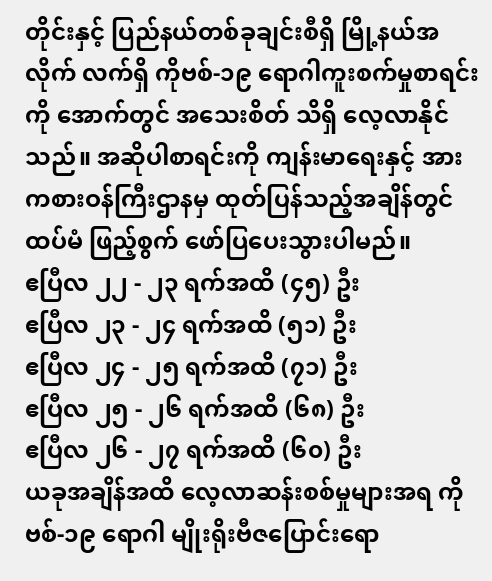တိုင်းနှင့် ပြည်နယ်တစ်ခုချင်းစီရှိ မြို့နယ်အလိုက် လက်ရှိ ကိုဗစ်-၁၉ ရောဂါကူးစက်မှုစာရင်းကို အောက်တွင် အသေးစိတ် သိရှိ လေ့လာနိုင်သည်။ အဆိုပါစာရင်းကို ကျန်းမာရေးနှင့် အားကစားဝန်ကြီးဌာနမှ ထုတ်ပြန်သည့်အချိန်တွင် ထပ်မံ ဖြည့်စွက် ဖော်ပြပေးသွားပါမည်။
ဧပြီလ ၂၂ - ၂၃ ရက်အထိ (၄၅) ဦး
ဧပြီလ ၂၃ - ၂၄ ရက်အထိ (၅၁) ဦး
ဧပြီလ ၂၄ - ၂၅ ရက်အထိ (၇၁) ဦး
ဧပြီလ ၂၅ - ၂၆ ရက်အထိ (၆၈) ဦး
ဧပြီလ ၂၆ - ၂၇ ရက်အထိ (၆၀) ဦး
ယခုအချိန်အထိ လေ့လာဆန်းစစ်မှုများအရ ကိုဗစ်-၁၉ ရောဂါ မျိုးရိုးဗီဇပြောင်းရော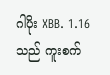ဂါပိုး XBB. 1.16 သည် ကူးစက်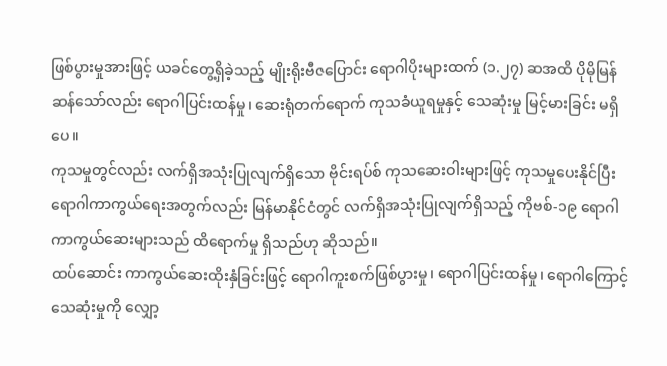ဖြစ်ပွားမှုအားဖြင့် ယခင်တွေ့ရှိခဲ့သည့် မျိုးရိုးဗီဇပြောင်း ရောဂါပိုးများထက် (၁.၂၇) ဆအထိ ပိုမိုမြန်ဆန်သော်လည်း ရောဂါပြင်းထန်မှု၊ ဆေးရုံတက်ရောက် ကုသခံယူရမှုနှင့် သေဆုံးမှု မြင့်မားခြင်း မရှိပေ။
ကုသမှုတွင်လည်း လက်ရှိအသုံးပြုလျက်ရှိသော ဗိုင်းရပ်စ် ကုသဆေးဝါးများဖြင့် ကုသမှုပေးနိုင်ပြီး ရောဂါကာကွယ်ရေးအတွက်လည်း မြန်မာနိုင်ငံတွင် လက်ရှိအသုံးပြုလျက်ရှိသည့် ကိုဗစ်-၁၉ ရောဂါ ကာကွယ်ဆေးများသည် ထိရောက်မှု ရှိသည်ဟု ဆိုသည်။
ထပ်ဆောင်း ကာကွယ်ဆေးထိုးနှံခြင်းဖြင့် ရောဂါကူးစက်ဖြစ်ပွားမှု၊ ရောဂါပြင်းထန်မှု၊ ရောဂါကြောင့် သေဆုံးမှုကို လျှော့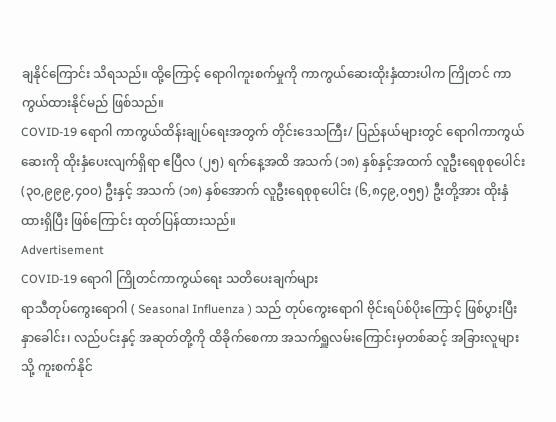ချနိုင်ကြောင်း သိရသည်။ ထို့ကြောင့် ရောဂါကူးစက်မှုကို ကာကွယ်ဆေးထိုးနှံထားပါက ကြိုတင် ကာကွယ်ထားနိုင်မည် ဖြစ်သည်။
COVID-19 ရောဂါ ကာကွယ်ထိန်းချုပ်ရေးအတွက် တိုင်းဒေသကြီး/ ပြည်နယ်များတွင် ရောဂါကာကွယ်ဆေးကို ထိုးနှံပေးလျက်ရှိရာ ဧပြီလ (၂၅) ရက်နေ့အထိ အသက် (၁၈) နှစ်နှင့်အထက် လူဦးရေစုစုပေါင်း (၃၀,၉၉၉,၄၀၀) ဦးနှင့် အသက် (၁၈) နှစ်အောက် လူဦးရေစုစုပေါင်း (၆,၈၄၉,၀၅၅) ဦးတို့အား ထိုးနှံထားရှိပြီး ဖြစ်ကြောင်း ထုတ်ပြန်ထားသည်။
Advertisement
COVID-19 ရောဂါ ကြိုတင်ကာကွယ်ရေး သတိပေးချက်များ
ရာသီတုပ်ကွေးရောဂါ ( Seasonal Influenza ) သည် တုပ်ကွေးရောဂါ ဗိုင်းရပ်စ်ပိုးကြောင့် ဖြစ်ပွားပြီး နှာခေါင်း၊ လည်ပင်းနှင့် အဆုတ်တို့ကို ထိခိုက်စေကာ အသက်ရှူလမ်းကြောင်းမှတစ်ဆင့် အခြားလူများသို့ ကူးစက်နိုင်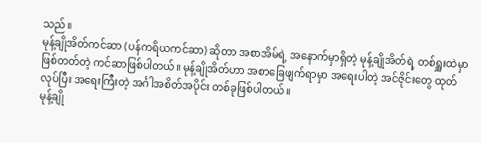သည်။
မုန့်ချိုအိတ်ကင်ဆာ (ပန်ကရိယကင်ဆာ) ဆိုတာ အစာအိမ်ရဲ့ အနောက်မှာရှိတဲ့ မုန့်ချိုအိတ်ရဲ့ တစ်ရှူးထဲမှာ ဖြစ်တတ်တဲ့ ကင်ဆာဖြစ်ပါတယ်။ မုန့်ချိုအိတ်ဟာ အစာခြေဖျက်ရာမှာ အရေးပါတဲ့ အင်ဇိုင်းတွေ ထုတ်လုပ်ပြီး အရေးကြီးတဲ့ အင်္ဂါအစိတ်အပိုင်း တစ်ခုဖြစ်ပါတယ်။
မုန့်ချို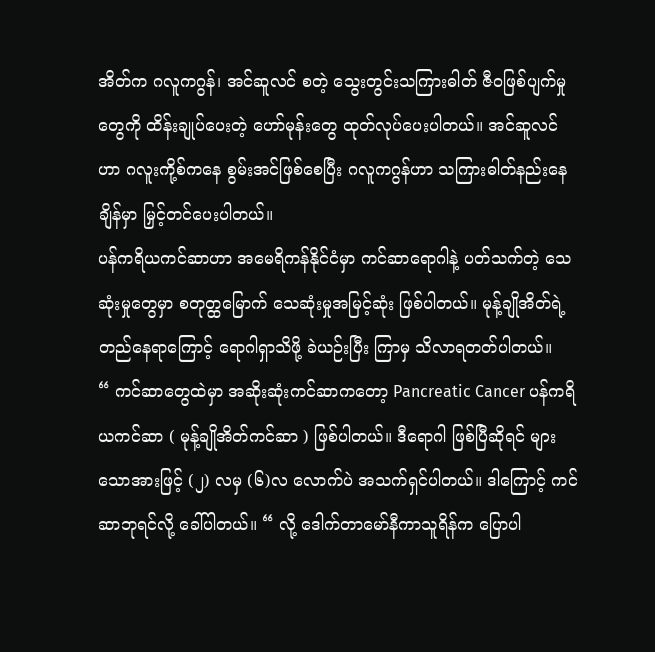အိတ်က ဂလူကဂွန်၊ အင်ဆူလင် စတဲ့ သွေးတွင်းသကြားဓါတ် ဇီဝဖြစ်ပျက်မှုတွေကို ထိန်းချုပ်ပေးတဲ့ ဟော်မုန်းတွေ ထုတ်လုပ်ပေးပါတယ်။ အင်ဆူလင်ဟာ ဂလူးကို့စ်ကနေ စွမ်းအင်ဖြစ်စေပြီး ဂလူကဂွန်ဟာ သကြားဓါတ်နည်းနေချိန်မှာ မြှင့်တင်ပေးပါတယ်။
ပန်ကရိယကင်ဆာဟာ အမေရိကန်နိုင်ငံမှာ ကင်ဆာရောဂါနဲ့ ပတ်သက်တဲ့ သေဆုံးမှုတွေမှာ စတုတ္ထမြောက် သေဆုံးမှုအမြင့်ဆုံး ဖြစ်ပါတယ်။ မုန့်ချိုအိတ်ရဲ့ တည်နေရာကြောင့် ရောဂါရှာသိဖို့ ခဲယဉ်းပြီး ကြာမှ သိလာရတတ်ပါတယ်။
“ ကင်ဆာတွေထဲမှာ အဆိုးဆုံးကင်ဆာကတော့ Pancreatic Cancer ပန်ကရိယကင်ဆာ ( မုန့်ချိုအိတ်ကင်ဆာ ) ဖြစ်ပါတယ်။ ဒီရောဂါ ဖြစ်ပြီဆိုရင် များသောအားဖြင့် (၂) လမှ (၆)လ လောက်ပဲ အသက်ရှင်ပါတယ်။ ဒါကြောင့် ကင်ဆာဘုရင်လို့ ခေါ်ပါတယ်။ “ လို့ ဒေါက်တာမော်နီကာသူရိန်က ပြောပါ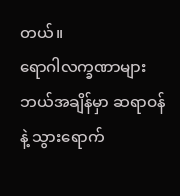တယ်။
ရောဂါလက္ခဏာများ
ဘယ်အချိန်မှာ ဆရာဝန်နဲ့ သွားရောက်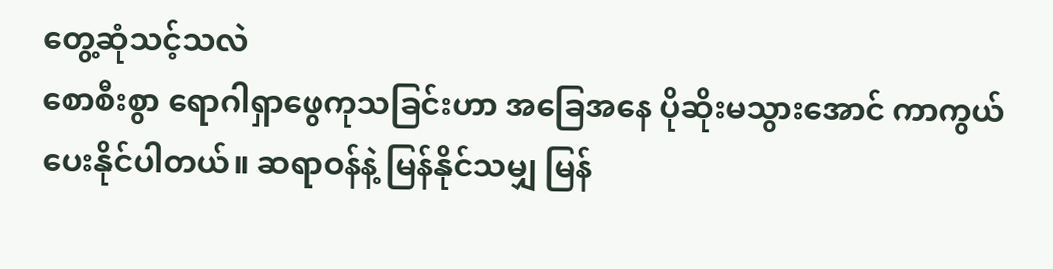တွေ့ဆုံသင့်သလဲ
စောစီးစွာ ရောဂါရှာဖွေကုသခြင်းဟာ အခြေအနေ ပိုဆိုးမသွားအောင် ကာကွယ်ပေးနိုင်ပါတယ်။ ဆရာဝန်နဲ့ မြန်နိုင်သမျှ မြန်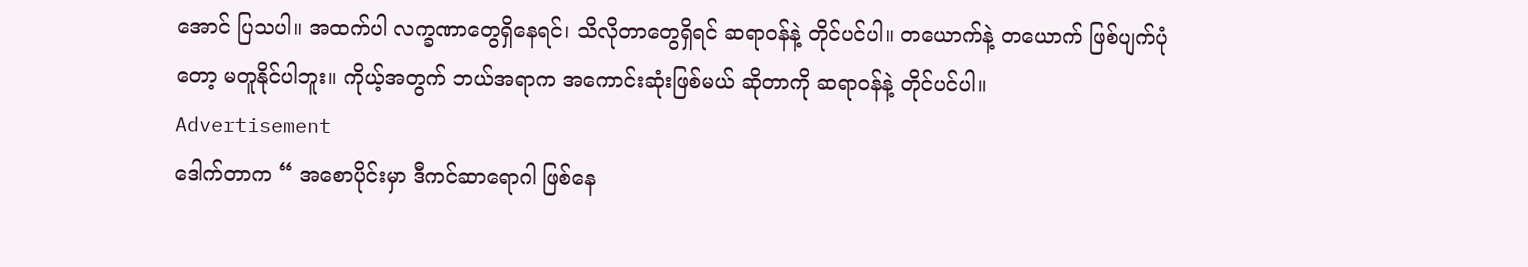အောင် ပြသပါ။ အထက်ပါ လက္ခဏာတွေရှိနေရင်၊ သိလိုတာတွေရှိရင် ဆရာဝန်နဲ့ တိုင်ပင်ပါ။ တယောက်နဲ့ တယောက် ဖြစ်ပျက်ပုံတော့ မတူနိုင်ပါဘူး။ ကိုယ့်အတွက် ဘယ်အရာက အကောင်းဆုံးဖြစ်မယ် ဆိုတာကို ဆရာဝန်နဲ့ တိုင်ပင်ပါ။
Advertisement
ဒေါက်တာက “ အစောပိုင်းမှာ ဒီကင်ဆာရောဂါ ဖြစ်နေ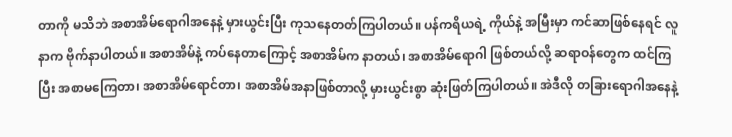တာကို မသိဘဲ အစာအိမ်ရောဂါအနေနဲ့ မှားယွင်းပြီး ကုသနေတတ်ကြပါတယ်။ ပန်ကရိယရဲ့ ကိုယ်နဲ့ အမြီးမှာ ကင်ဆာဖြစ်နေရင် လူနာက ဗိုက်နာပါတယ်။ အစာအိမ်နဲ့ ကပ်နေတာကြောင့် အစာအိမ်က နာတယ်၊ အစာအိမ်ရောဂါ ဖြစ်တယ်လို့ ဆရာဝန်တွေက ထင်ကြပြီး အစာမကြေတာ၊ အစာအိမ်ရောင်တာ၊ အစာအိမ်အနာဖြစ်တာလို့ မှားယွင်းစွာ ဆုံးဖြတ်ကြပါတယ်။ အဲဒီလို တခြားရောဂါအနေနဲ့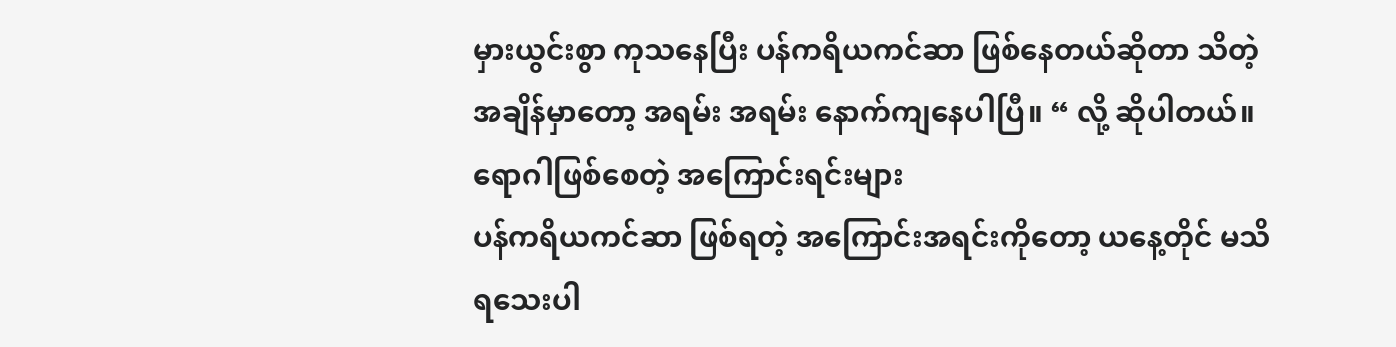မှားယွင်းစွာ ကုသနေပြီး ပန်ကရိယကင်ဆာ ဖြစ်နေတယ်ဆိုတာ သိတဲ့အချိန်မှာတော့ အရမ်း အရမ်း နောက်ကျနေပါပြီ။ “ လို့ ဆိုပါတယ်။
ရောဂါဖြစ်စေတဲ့ အကြောင်းရင်းများ
ပန်ကရိယကင်ဆာ ဖြစ်ရတဲ့ အကြောင်းအရင်းကိုတော့ ယနေ့တိုင် မသိရသေးပါ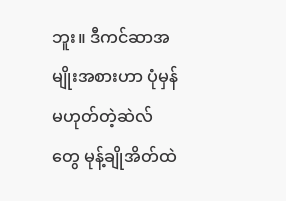ဘူး။ ဒီကင်ဆာအမျိုးအစားဟာ ပုံမှန်မဟုတ်တဲ့ဆဲလ်တွေ မုန့်ချိုအိတ်ထဲ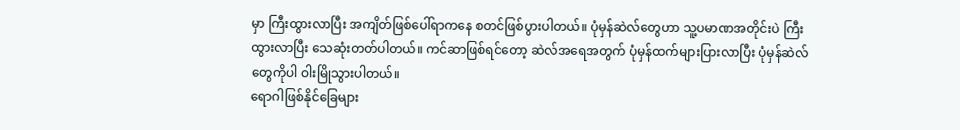မှာ ကြီးထွားလာပြီး အကျိတ်ဖြစ်ပေါ်ရာကနေ စတင်ဖြစ်ပွားပါတယ်။ ပုံမှန်ဆဲလ်တွေဟာ သူ့ပမာဏအတိုင်းပဲ ကြီးထွားလာပြီး သေဆုံးတတ်ပါတယ်။ ကင်ဆာဖြစ်ရင်တော့ ဆဲလ်အရေအတွက် ပုံမှန်ထက်များပြားလာပြီး ပုံမှန်ဆဲလ်တွေကိုပါ ဝါးမြိုသွားပါတယ်။
ရောဂါဖြစ်နိုင်ခြေများ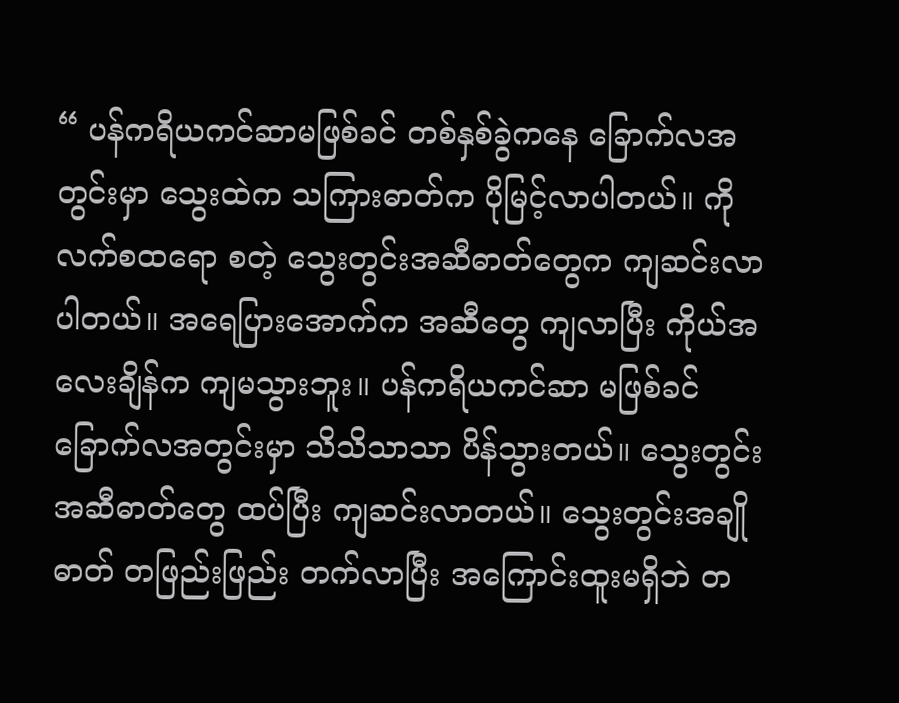“ ပန်ကရိယကင်ဆာမဖြစ်ခင် တစ်နှစ်ခွဲကနေ ခြောက်လအတွင်းမှာ သွေးထဲက သကြားဓာတ်က ပိုမြင့်လာပါတယ်။ ကိုလက်စထရော စတဲ့ သွေးတွင်းအဆီဓာတ်တွေက ကျဆင်းလာပါတယ်။ အရေပြားအောက်က အဆီတွေ ကျလာပြီး ကိုယ်အလေးချိန်က ကျမသွားဘူး။ ပန်ကရိယကင်ဆာ မဖြစ်ခင် ခြောက်လအတွင်းမှာ သိသိသာသာ ပိန်သွားတယ်။ သွေးတွင်းအဆီဓာတ်တွေ ထပ်ပြီး ကျဆင်းလာတယ်။ သွေးတွင်းအချိုဓာတ် တဖြည်းဖြည်း တက်လာပြီး အကြောင်းထူးမရှိဘဲ တ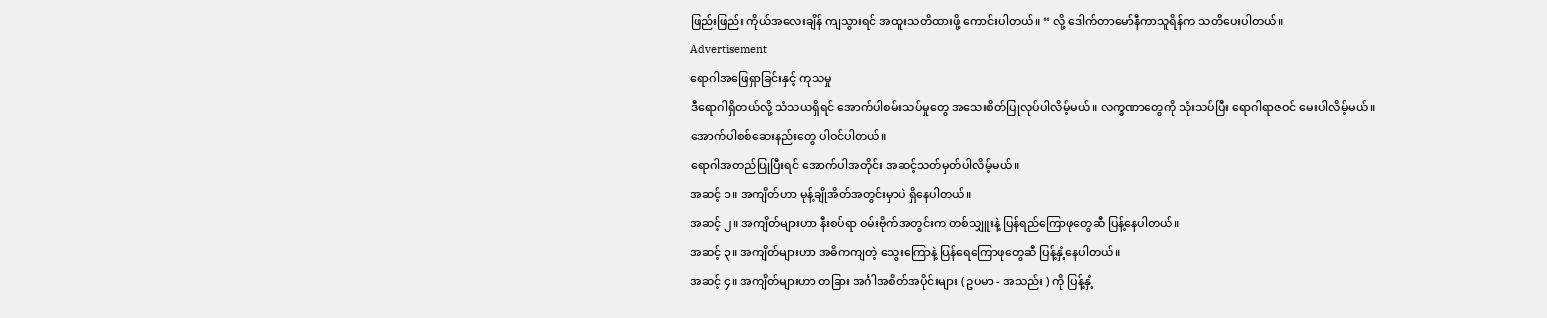ဖြည်းဖြည်း ကိုယ်အလေးချိန် ကျသွားရင် အထူးသတိထားဖို့ ကောင်းပါတယ်။ “ လို့ ဒေါက်တာမော်နီကာသူရိန်က သတိပေးပါတယ်။
Advertisement
ရောဂါအဖြေရှာခြင်းနှင့် ကုသမှု
ဒီရောဂါရှိတယ်လို့ သံသယရှိရင် အောက်ပါစမ်းသပ်မှုတွေ အသေးစိတ်ပြုလုပ်ပါလိမ့်မယ်။ လက္ခဏာတွေကို သုံးသပ်ပြီး ရောဂါရာဇဝင် မေးပါလိမ့်မယ်။ အောက်ပါစစ်ဆေးနည်းတွေ ပါဝင်ပါတယ်။
ရောဂါအတည်ပြုပြီးရင် အောက်ပါအတိုင်း အဆင့်သတ်မှတ်ပါလိမ့်မယ်။
အဆင့် ၁။ အကျိတ်ဟာ မုန့်ချိုအိတ်အတွင်းမှာပဲ ရှိနေပါတယ်။
အဆင့် ၂။ အကျိတ်များဟာ နီးစပ်ရာ ဝမ်းဗိုက်အတွင်းက တစ်သျှူးနဲ့ ပြန်ရည်ကြောဖုတွေဆီ ပြန့်နေပါတယ်။
အဆင့် ၃။ အကျိတ်များဟာ အဓိကကျတဲ့ သွေးကြောနဲ့ ပြန်ရေကြောဖုတွေဆီ ပြန့်နှံ့နေပါတယ်။
အဆင့် ၄။ အကျိတ်များဟာ တခြား အင်္ဂါအစိတ်အပိုင်းများ ( ဥပမာ - အသည်း ) ကို ပြန့်နှံ့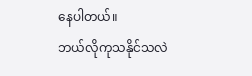နေပါတယ်။
ဘယ်လိုကုသနိုင်သလဲ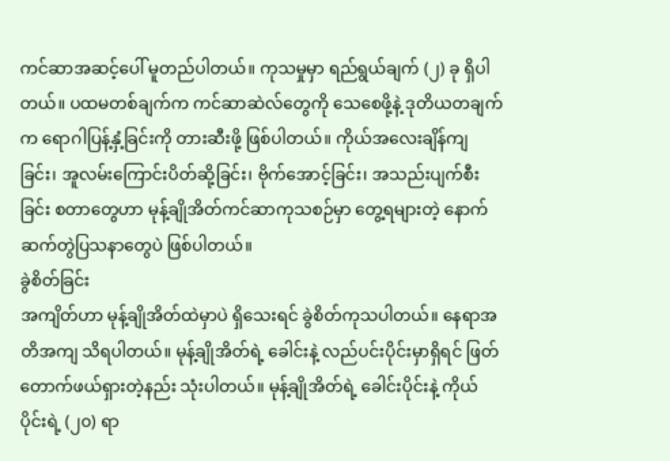ကင်ဆာအဆင့်ပေါ် မူတည်ပါတယ်။ ကုသမှုမှာ ရည်ရွယ်ချက် (၂) ခု ရှိပါတယ်။ ပထမတစ်ချက်က ကင်ဆာဆဲလ်တွေကို သေစေဖို့နဲ့ ဒုတိယတချက်က ရောဂါပြန့်နှံ့ခြင်းကို တားဆီးဖို့ ဖြစ်ပါတယ်။ ကိုယ်အလေးချိန်ကျခြင်း၊ အူလမ်းကြောင်းပိတ်ဆို့ခြင်း၊ ဗိုက်အောင့်ခြင်း၊ အသည်းပျက်စီးခြင်း စတာတွေဟာ မုန့်ချိုအိတ်ကင်ဆာကုသစဉ်မှာ တွေ့ရများတဲ့ နောက်ဆက်တွဲပြသနာတွေပဲ ဖြစ်ပါတယ်။
ခွဲစိတ်ခြင်း
အကျိတ်ဟာ မုန့်ချိုအိတ်ထဲမှာပဲ ရှိသေးရင် ခွဲစိတ်ကုသပါတယ်။ နေရာအတိအကျ သိရပါတယ်။ မုန့်ချိုအိတ်ရဲ့ ခေါင်းနဲ့ လည်ပင်းပိုင်းမှာရှိရင် ဖြတ်တောက်ဖယ်ရှားတဲ့နည်း သုံးပါတယ်။ မုန့်ချိုအိတ်ရဲ့ ခေါင်းပိုင်းနဲ့ ကိုယ်ပိုင်းရဲ့ (၂၀) ရာ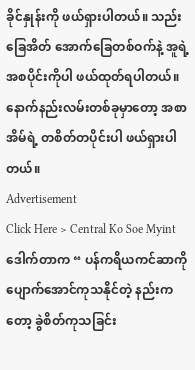ခိုင်နှုန်းကို ဖယ်ရှားပါတယ်။ သည်းခြေအိတ် အောက်ခြေတစ်ဝက်နဲ့ အူရဲ့ အစပိုင်းကိုပါ ဖယ်ထုတ်ရပါတယ်။ နောက်နည်းလမ်းတစ်ခုမှာတော့ အစာအိမ်ရဲ့ တစိတ်တပိုင်းပါ ဖယ်ရှားပါတယ်။
Advertisement
Click Here > Central Ko Soe Myint
ဒေါက်တာက “ ပန်ကရိယကင်ဆာကို ပျောက်အောင်ကုသနိုင်တဲ့ နည်းကတော့ ခွဲစိတ်ကုသခြင်း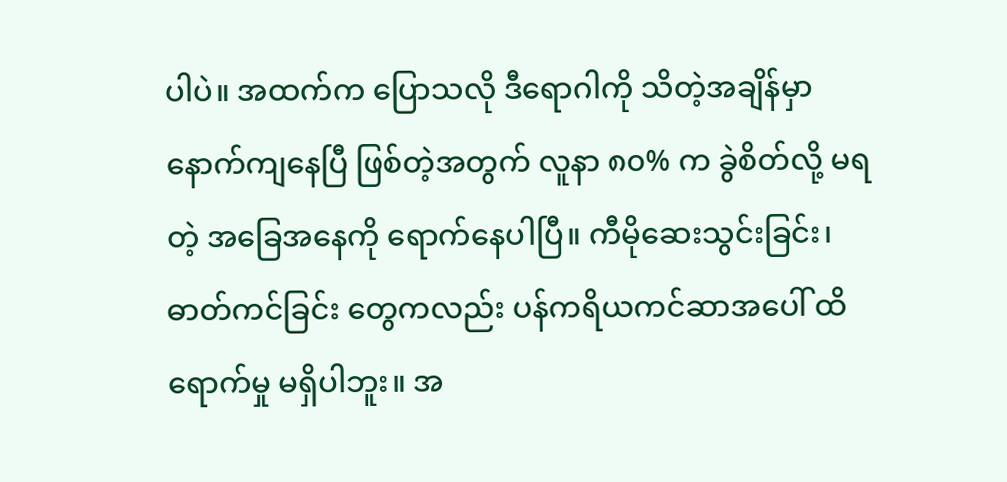ပါပဲ။ အထက်က ပြောသလို ဒီရောဂါကို သိတဲ့အချိန်မှာ နောက်ကျနေပြီ ဖြစ်တဲ့အတွက် လူနာ ၈၀% က ခွဲစိတ်လို့ မရတဲ့ အခြေအနေကို ရောက်နေပါပြီ။ ကီမိုဆေးသွင်းခြင်း၊ ဓာတ်ကင်ခြင်း တွေကလည်း ပန်ကရိယကင်ဆာအပေါ် ထိရောက်မှု မရှိပါဘူး။ အ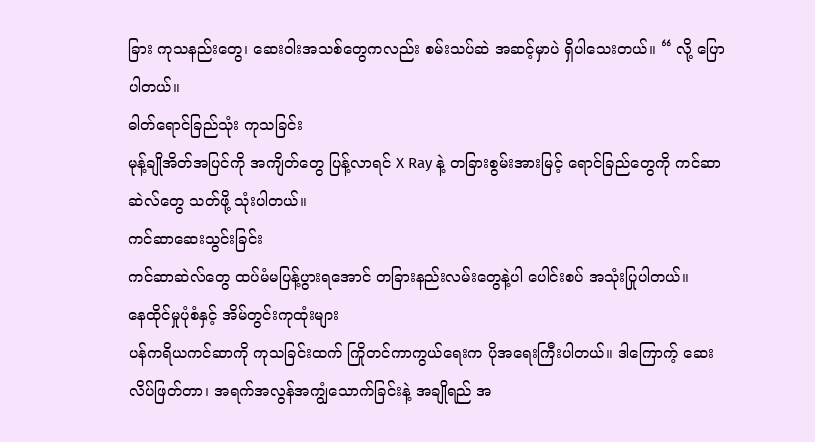ခြား ကုသနည်းတွေ၊ ဆေးဝါးအသစ်တွေကလည်း စမ်းသပ်ဆဲ အဆင့်မှာပဲ ရှိပါသေးတယ်။ “ လို့ ပြောပါတယ်။
ဓါတ်ရောင်ခြည်သုံး ကုသခြင်း
မုန့်ချိုအိတ်အပြင်ကို အကျိတ်တွေ ပြန့်လာရင် X Ray နဲ့ တခြားစွမ်းအားမြင့် ရောင်ခြည်တွေကို ကင်ဆာဆဲလ်တွေ သတ်ဖို့ သုံးပါတယ်။
ကင်ဆာဆေးသွင်းခြင်း
ကင်ဆာဆဲလ်တွေ ထပ်မံမပြန့်ပွားရအောင် တခြားနည်းလမ်းတွေနဲ့ပါ ပေါင်းစပ် အသုံးပြုပါတယ်။
နေထိုင်မှုပုံစံနှင့် အိမ်တွင်းကုထုံးများ
ပန်ကရိယကင်ဆာကို ကုသခြင်းထက် ကြိုတင်ကာကွယ်ရေးက ပိုအရေးကြီးပါတယ်။ ဒါကြောက့် ဆေးလိပ်ဖြတ်တာ၊ အရက်အလွန်အကျွံသောက်ခြင်းနဲ့ အချိုရည် အ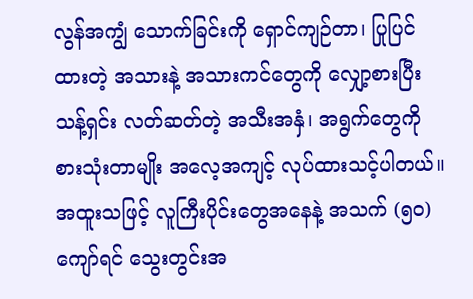လွန်အကျွံ သောက်ခြင်းကို ရှောင်ကျဉ်တာ၊ ပြုပြင်ထားတဲ့ အသားနဲ့ အသားကင်တွေကို လျှော့စားပြီး သန့်ရှင်း လတ်ဆတ်တဲ့ အသီးအနှံ၊ အရွက်တွေကို စားသုံးတာမျိုး အလေ့အကျင့် လုပ်ထားသင့်ပါတယ်။
အထူးသဖြင့် လူကြီးပိုင်းတွေအနေနဲ့ အသက် (၅၀) ကျော်ရင် သွေးတွင်းအ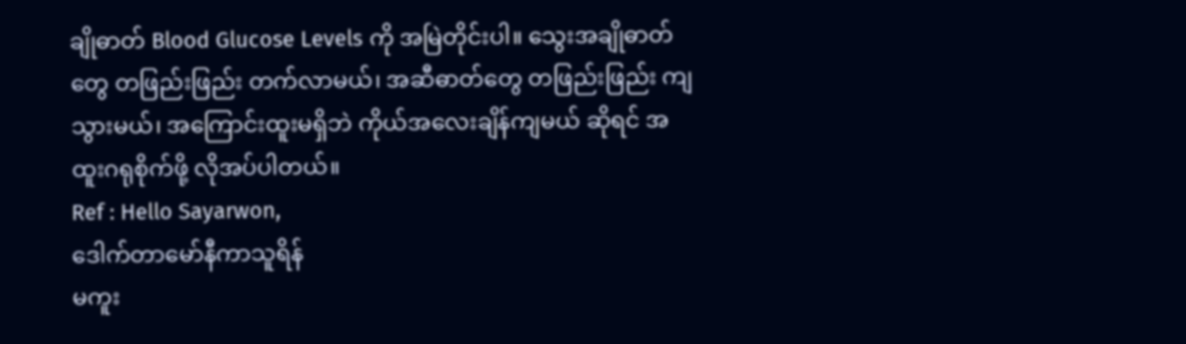ချိုဓာတ် Blood Glucose Levels ကို အမြဲတိုင်းပါ။ သွေးအချိုဓာတ်တွေ တဖြည်းဖြည်း တက်လာမယ်၊ အဆီဓာတ်တွေ တဖြည်းဖြည်း ကျသွားမယ်၊ အကြောင်းထူးမရှိဘဲ ကိုယ်အလေးချိန်ကျမယ် ဆိုရင် အထူးဂရုစိုက်ဖို့ လိုအပ်ပါတယ်။
Ref : Hello Sayarwon,
ဒေါက်တာမော်နီကာသူရိန်
မကူး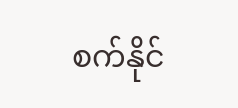စက်နိုင်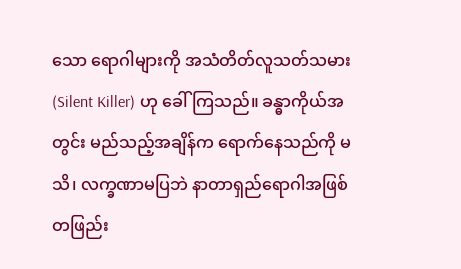သော ရောဂါများကို အသံတိတ်လူသတ်သမား (Silent Killer) ဟု ခေါ်ကြသည်။ ခန္ဓာကိုယ်အတွင်း မည်သည့်အချိန်က ရောက်နေသည်ကို မသိ၊ လက္ခဏာမပြဘဲ နာတာရှည်ရောဂါအဖြစ် တဖြည်း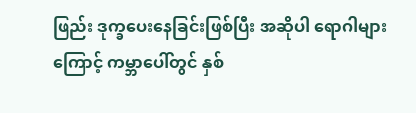ဖြည်း ဒုက္ခပေးနေခြင်းဖြစ်ပြီး အဆိုပါ ရောဂါများကြောင့် ကမ္ဘာပေါ်တွင် နှစ်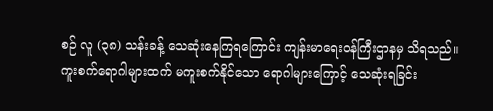စဉ် လူ (၃၈) သန်းခန့် သေဆုံးနေကြရကြောင်း ကျန်းမာရေးဝန်ကြီးဌာနမှ သိရသည်။
ကူးစက်ရောဂါများထက် မကူးစက်နိုင်သော ရောဂါများကြောင့် သေဆုံးရခြင်း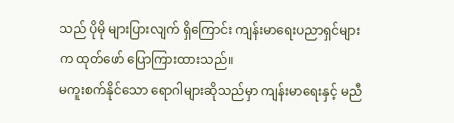သည် ပိုမို များပြားလျက် ရှိကြောင်း ကျန်းမာရေးပညာရှင်များက ထုတ်ဖော် ပြောကြားထားသည်။
မကူးစက်နိုင်သော ရောဂါများဆိုသည်မှာ ကျန်းမာရေးနှင့် မညီ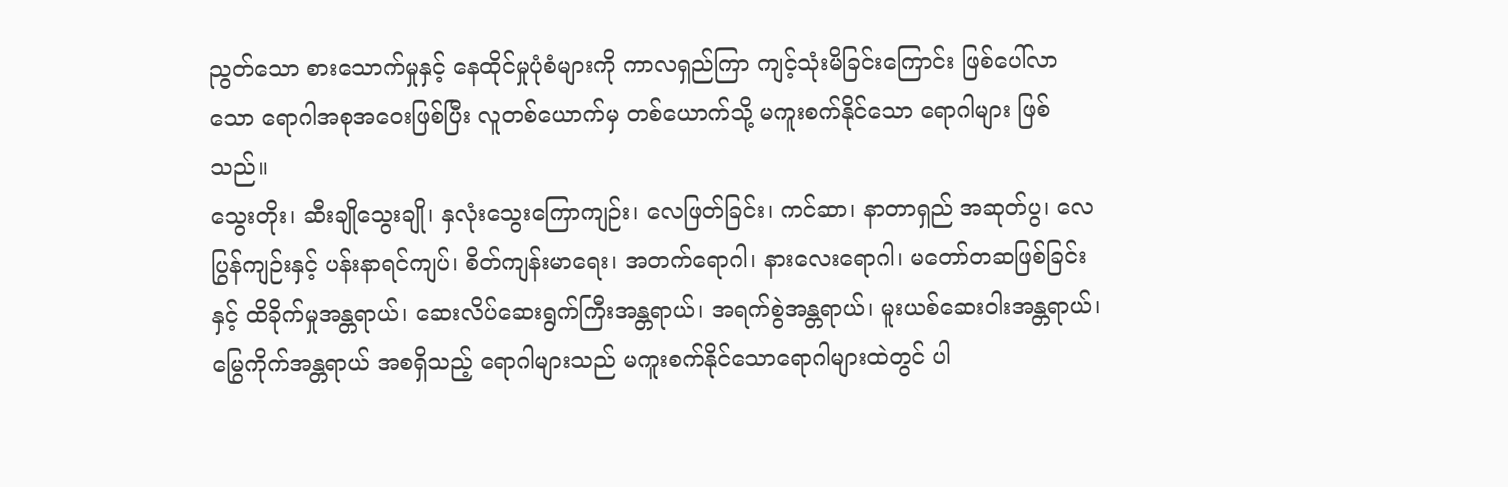ညွတ်သော စားသောက်မှုနှင့် နေထိုင်မှုပုံစံများကို ကာလရှည်ကြာ ကျင့်သုံးမိခြင်းကြောင်း ဖြစ်ပေါ်လာသော ရောဂါအစုအဝေးဖြစ်ပြီး လူတစ်ယောက်မှ တစ်ယောက်သို့ မကူးစက်နိုင်သော ရောဂါများ ဖြစ်သည်။
သွေးတိုး၊ ဆီးချိုသွေးချို၊ နှလုံးသွေးကြောကျဉ်း၊ လေဖြတ်ခြင်း၊ ကင်ဆာ၊ နာတာရှည် အဆုတ်ပွ၊ လေပြွန်ကျဉ်းနှင့် ပန်းနာရင်ကျပ်၊ စိတ်ကျန်းမာရေး၊ အတက်ရောဂါ၊ နားလေးရောဂါ၊ မတော်တဆဖြစ်ခြင်းနှင့် ထိခိုက်မှုအန္တရာယ်၊ ဆေးလိပ်ဆေးရွက်ကြီးအန္တရာယ်၊ အရက်စွဲအန္တရာယ်၊ မူးယစ်ဆေးဝါးအန္တရာယ်၊ မြွေကိုက်အန္တရာယ် အစရှိသည့် ရောဂါများသည် မကူးစက်နိုင်သောရောဂါများထဲတွင် ပါ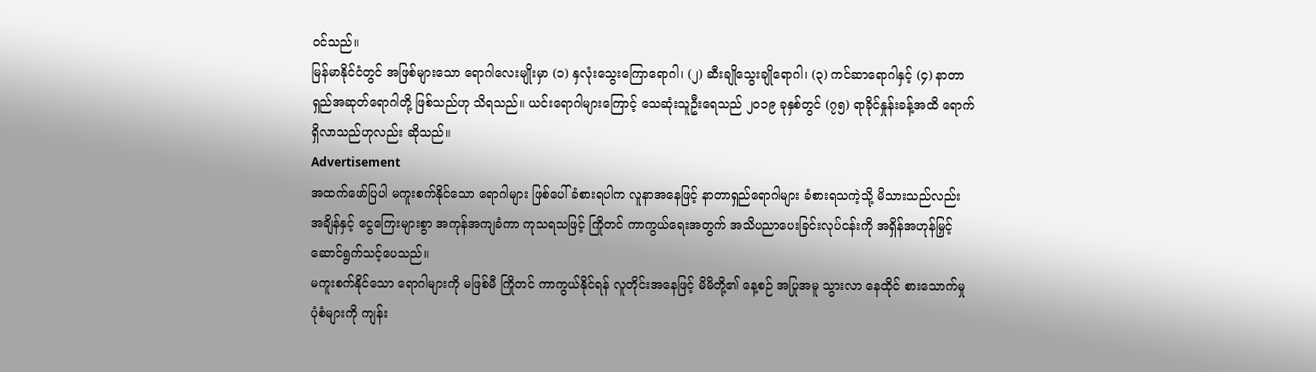ဝင်သည်။
မြန်မာနိုင်ငံတွင် အဖြစ်များသော ရောဂါလေးမျိုးမှာ (၁) နှလုံးသွေးကြောရောဂါ၊ (၂) ဆီးချိုသွေးချိုရောဂါ၊ (၃) ကင်ဆာရောဂါနှင့် (၄) နာတာရှည်အဆုတ်ရောဂါတို့ ဖြစ်သည်ဟု သိရသည်။ ယင်းရောဂါများကြောင့် သေဆုံးသူဦးရေသည် ၂၀၁၉ ခုနှစ်တွင် (၇၅) ရာခိုင်နှုန်းခန့်အထိ ရောက်ရှိလာသည်ဟုလည်း ဆိုသည်။
Advertisement
အထက်ဖော်ပြပါ မကူးစက်နိုင်သော ရောဂါများ ဖြစ်ပေါ်ခံစားရပါက လူနာအနေဖြင့် နာတာရှည်ရောဂါများ ခံစားရသကဲ့သို့ မိသားသည်လည်း အချိန်နှင့် ငွေကြေးများစွာ အကုန်အကျခံကာ ကုသရသဖြင့် ကြိုတင် ကာကွယ်ရေးအတွက် အသိပညာပေးခြင်းလုပ်ငန်းကို အရှိန်အဟုန်မြှင့် ဆောင်ရွက်သင့်ပေသည်။
မကူးစက်နိုင်သော ရောဂါများကို မဖြစ်မီ ကြိုတင် ကာကွယ်နိုင်ရန် လူတိုင်းအနေဖြင့် မိမိတို့၏ နေ့စဉ် အပြုအမူ သွားလာ နေထိုင် စားသောက်မှု ပုံစံများကို ကျန်း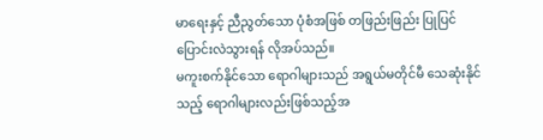မာရေးနှင့် ညီညွတ်သော ပုံစံအဖြစ် တဖြည်းဖြည်း ပြုပြင် ပြောင်းလဲသွားရန် လိုအပ်သည်။
မကူးစက်နိုင်သော ရောဂါများသည် အရွယ်မတိုင်မီ သေဆုံးနိုင်သည့် ရောဂါများလည်းဖြစ်သည့်အ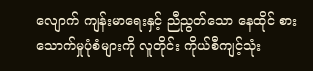လျောက် ကျန်းမာရေးနှင့် ညီညွတ်သော နေထိုင် စားသောက်မှုပုံစံများကို လူတိုင်း ကိုယ်စီကျင့်သုံး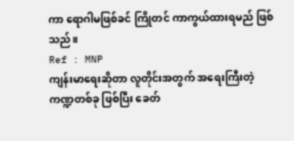ကာ ရောဂါမဖြစ်ခင် ကြိုတင် ကာကွယ်ထားရမည် ဖြစ်သည်။
Ref : MNP
ကျန်းမာရေးဆိုတာ လူတိုင်းအတွက် အရေးကြီးတဲ့ ကဏ္ဍတစ်ခု ဖြစ်ပြီး ခေတ်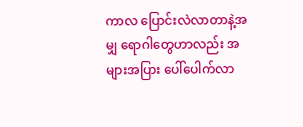ကာလ ပြောင်းလဲလာတာနဲ့အမျှ ရောဂါတွေဟာလည်း အများအပြား ပေါ်ပေါက်လာ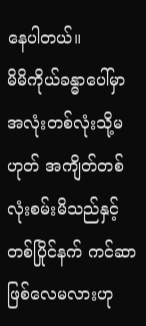နေပါတယ်။
မိမိကိုယ်ခန္ဓာပေါ်မှာ အလုံးတစ်လုံးသို့မဟုတ် အကျိတ်တစ်လုံးစမ်းမိသည်နှင့် တစ်ပြိုင်နက် ကင်ဆာဖြစ်လေမလားဟု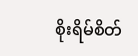စိုးရိမ်စိတ်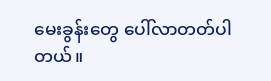မေးခွန်းတွေ ပေါ်လာတတ်ပါတယ်။